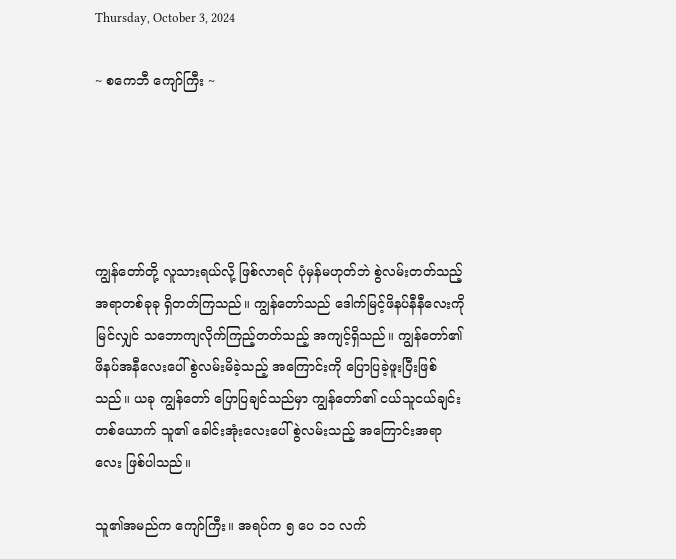Thursday, October 3, 2024

~ စကေဘီ ကျော်ကြီး ~





ကျွန်တော်တို့ လူသားရယ်လို့ ဖြစ်လာရင် ပုံမှန်မဟုတ်ဘဲ စွဲလမ်းတတ်သည့် အရာတစ်ခုခု ရှိတတ်ကြသည်။ ကျွန်တော်သည် ဒေါက်မြင့်ဖိနပ်နီနီလေးကို မြင်လျှင် သဘောကျလိုက်ကြည့်တတ်သည့် အကျင့်ရှိသည်။ ကျွန်တော်၏ ဖိနပ်အနီလေးပေါ် စွဲလမ်းမိခဲ့သည့် အကြောင်းကို ပြောပြခဲ့ဖူးပြီးဖြစ်သည်။ ယခု ကျွန်တော် ပြောပြချင်သည်မှာ ကျွန်တော်၏ ငယ်သူငယ်ချင်းတစ်ယောက် သူ၏ ခေါင်းအုံးလေးပေါ် စွဲလမ်းသည့် အကြောင်းအရာလေး ဖြစ်ပါသည်။

သူ၏အမည်က ကျော်ကြီး။ အရပ်က ၅ ပေ ၁၁ လက်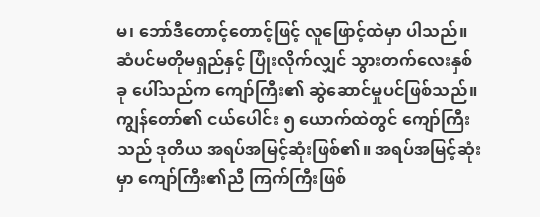မ၊ ဘော်ဒီတောင့်တောင့်ဖြင့် လူဖြောင့်ထဲမှာ ပါသည်။ ဆံပင်မတိုမရှည်နှင့် ပြုံးလိုက်လျှင် သွားတက်လေးနှစ်ခု ပေါ်သည်က ကျော်ကြီး၏ ဆွဲဆောင်မှုပင်ဖြစ်သည်။ ကျွန်တော်၏ ငယ်ပေါင်း ၅ ယောက်ထဲတွင် ကျော်ကြီးသည် ဒုတိယ အရပ်အမြင့်ဆုံးဖြစ်၏။ အရပ်အမြင့်ဆုံးမှာ ကျော်ကြီး၏ညီ ကြက်ကြီးဖြစ်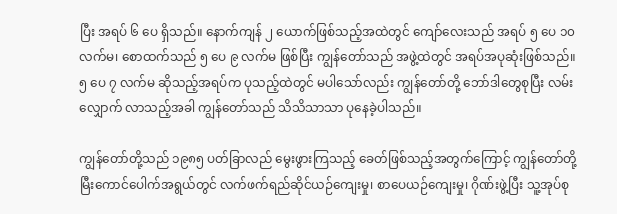ပြီး အရပ် ၆ ပေ ရှိသည်။ နောက်ကျန် ၂ ယောက်ဖြစ်သည့်အထဲတွင် ကျော်လေးသည် အရပ် ၅ ပေ ၁၀ လက်မ၊ စောထက်သည် ၅ ပေ ၉ လက်မ ဖြစ်ပြီး ကျွန်တော်သည် အဖွဲ့ထဲတွင် အရပ်အပုဆုံးဖြစ်သည်။ ၅ ပေ ၇ လက်မ ဆိုသည့်အရပ်က ပုသည့်ထဲတွင် မပါသော်လည်း ကျွန်တော်တို့ ဘော်ဒါတွေစုပြီး လမ်းလျှောက် လာသည့်အခါ ကျွန်တော်သည် သိသိသာသာ ပုနေခဲ့ပါသည်။

ကျွန်တော်တို့သည် ၁၉၈၅ ပတ်ခြာလည် မွေးဖွားကြသည့် ခေတ်ဖြစ်သည့်အတွက်ကြောင့် ကျွန်တော်တို့ မြီးကောင်ပေါက်အရွယ်တွင် လက်ဖက်ရည်ဆိုင်ယဉ်ကျေးမှု၊ စာပေယဉ်ကျေးမှု၊ ဂိုဏ်းဖွဲ့ပြီး သူ့အုပ်စု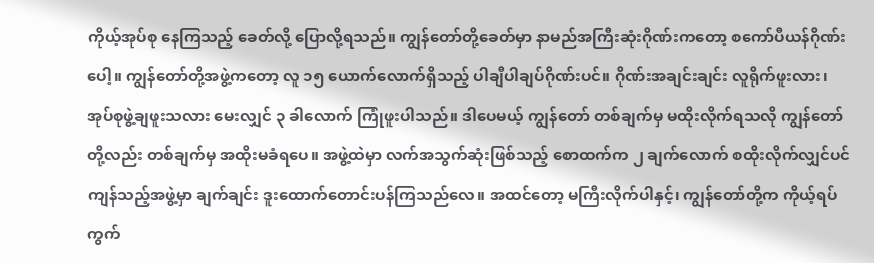ကိုယ့်အုပ်စု နေကြသည့် ခေတ်လို့ ပြောလို့ရသည်။ ကျွန်တော်တို့ခေတ်မှာ နာမည်အကြီးဆုံးဂိုဏ်းကတော့ စကော်ပီယန်ဂိုဏ်းပေါ့။ ကျွန်တော်တို့အဖွဲ့ကတော့ လူ ၁၅ ယောက်လောက်ရှိသည့် ပါချီပါချပ်ဂိုဏ်းပင်။ ဂိုဏ်းအချင်းချင်း လူရိုက်ဖူးလား၊ အုပ်စုဖွဲ့ချဖူးသလား မေးလျှင် ၃ ခါလောက် ကြုံဖူးပါသည်။ ဒါပေမယ့် ကျွန်တော် တစ်ချက်မှ မထိုးလိုက်ရသလို ကျွန်တော်တို့လည်း တစ်ချက်မှ အထိုးမခံရပေ။ အဖွဲ့ထဲမှာ လက်အသွက်ဆုံးဖြစ်သည့် စောထက်က ၂ ချက်လောက် စထိုးလိုက်လျှင်ပင် ကျန်သည့်အဖွဲ့မှာ ချက်ချင်း ဒူးထောက်တောင်းပန်ကြသည်လေ။ အထင်တော့ မကြီးလိုက်ပါနှင့်၊ ကျွန်တော်တို့က ကိုယ့်ရပ်ကွက်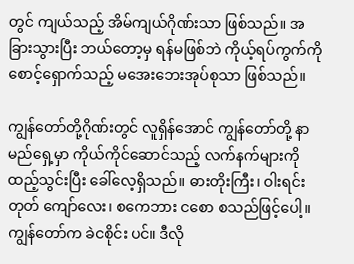တွင် ကျယ်သည့် အိမ်ကျယ်ဂိုဏ်းသာ ဖြစ်သည်။ အခြားသွားပြီး ဘယ်တော့မှ ရန်မဖြစ်ဘဲ ကိုယ့်ရပ်ကွက်ကို စောင့်ရှောက်သည့် မအေးဘေးအုပ်စုသာ ဖြစ်သည်။

ကျွန်တော်တို့ဂိုဏ်းတွင် လူရှိန်အောင် ကျွန်တော်တို့ နာမည်ရှေ့မှာ ကိုယ်ကိုင်ဆောင်သည့် လက်နက်များကို ထည့်သွင်းပြီး ခေါ်လေ့ရှိသည်။ ဓားတိုးကြီး၊ ဝါးရင်းတုတ် ကျော်လေး၊ စကေဘား ငစော စသည်ဖြင့်ပေါ့။ ကျွန်တော်က ခဲငစိုင်း ပင်။ ဒီလို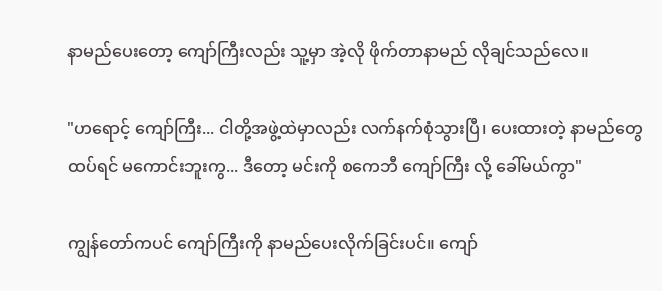နာမည်ပေးတော့ ကျော်ကြီးလည်း သူ့မှာ အဲ့လို ဖိုက်တာနာမည် လိုချင်သည်လေ။

"ဟရောင့် ကျော်ကြီး... ငါတို့အဖွဲ့ထဲမှာလည်း လက်နက်စုံသွားပြီ၊ ပေးထားတဲ့ နာမည်တွေ ထပ်ရင် မကောင်းဘူးကွ... ဒီတော့ မင်းကို စကေဘီ ကျော်ကြီး လို့ ခေါ်မယ်ကွာ"

ကျွန်တော်ကပင် ကျော်ကြီးကို နာမည်ပေးလိုက်ခြင်းပင်။ ကျော်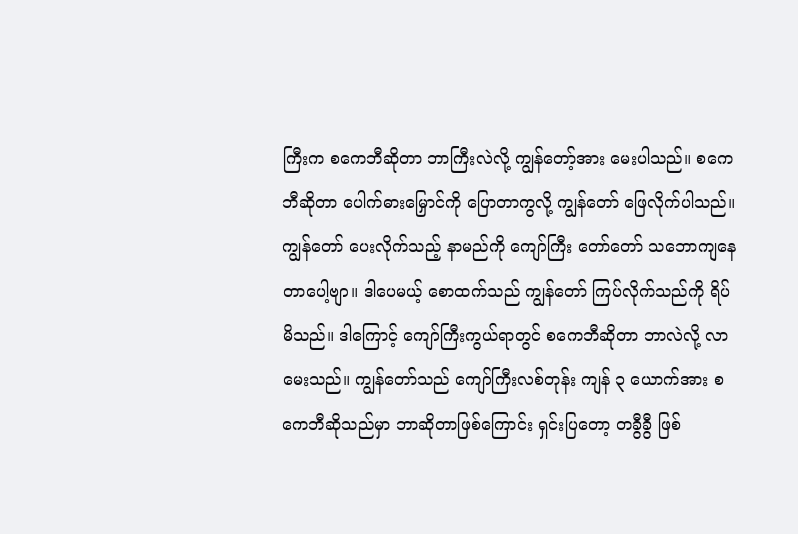ကြီးက စကေဘီဆိုတာ ဘာကြီးလဲလို့ ကျွန်တော့်အား မေးပါသည်။ စကေဘီဆိုတာ ပေါက်ဓားမြှောင်ကို ပြောတာကွလို့ ကျွန်တော် ဖြေလိုက်ပါသည်။ ကျွန်တော် ပေးလိုက်သည့် နာမည်ကို ကျော်ကြီး တော်တော် သဘောကျနေတာပေါ့ဗျာ။ ဒါပေမယ့် စောထက်သည် ကျွန်တော် ကြပ်လိုက်သည်ကို ရိပ်မိသည်။ ဒါကြောင့် ကျော်ကြီးကွယ်ရာတွင် စကေဘီဆိုတာ ဘာလဲလို့ လာမေးသည်။ ကျွန်တော်သည် ကျော်ကြီးလစ်တုန်း ကျန် ၃ ယောက်အား စကေဘီဆိုသည်မှာ ဘာဆိုတာဖြစ်ကြောင်း ရှင်းပြတော့ တခွီခွီ ဖြစ်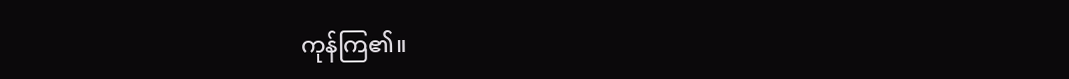ကုန်ကြ၏။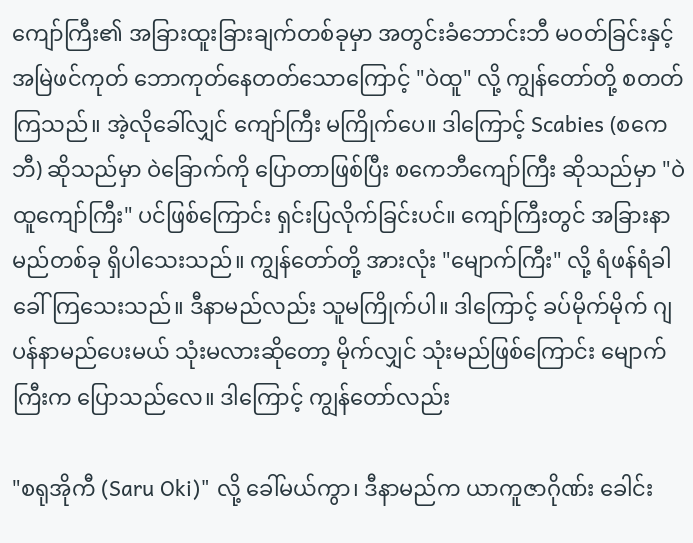ကျော်ကြီး၏ အခြားထူးခြားချက်တစ်ခုမှာ အတွင်းခံဘောင်းဘီ မဝတ်ခြင်းနှင့် အမြဲဖင်ကုတ် ဘောကုတ်နေတတ်သောကြောင့် "ဝဲထူ" လို့ ကျွန်တော်တို့ စတတ်ကြသည်။ အဲ့လိုခေါ်လျှင် ကျော်ကြီး မကြိုက်ပေ။ ဒါကြောင့် Scabies (စကေဘီ) ဆိုသည်မှာ ဝဲခြောက်ကို ပြောတာဖြစ်ပြီး စကေဘီကျော်ကြီး ဆိုသည်မှာ "ဝဲထူကျော်ကြီး" ပင်ဖြစ်ကြောင်း ရှင်းပြလိုက်ခြင်းပင်။ ကျော်ကြီးတွင် အခြားနာမည်တစ်ခု ရှိပါသေးသည်။ ကျွန်တော်တို့ အားလုံး "မျောက်ကြီး" လို့ ရံဖန်ရံခါ ခေါ်ကြသေးသည်။ ဒီနာမည်လည်း သူမကြိုက်ပါ။ ဒါကြောင့် ခပ်မိုက်မိုက် ဂျပန်နာမည်ပေးမယ် သုံးမလားဆိုတော့ မိုက်လျှင် သုံးမည်ဖြစ်ကြောင်း မျောက်ကြီးက ပြောသည်လေ။ ဒါကြောင့် ကျွန်တော်လည်း

"စရုအိုကီ (Saru Oki)" လို့ ခေါ်မယ်ကွာ၊ ဒီနာမည်က ယာကူဇာဂိုဏ်း ခေါင်း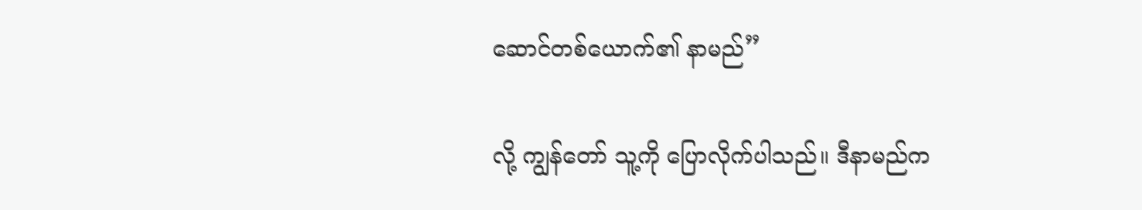ဆောင်တစ်ယောက်၏ နာမည်”

လို့ ကျွန်တော် သူ့ကို ပြောလိုက်ပါသည်။ ဒီနာမည်က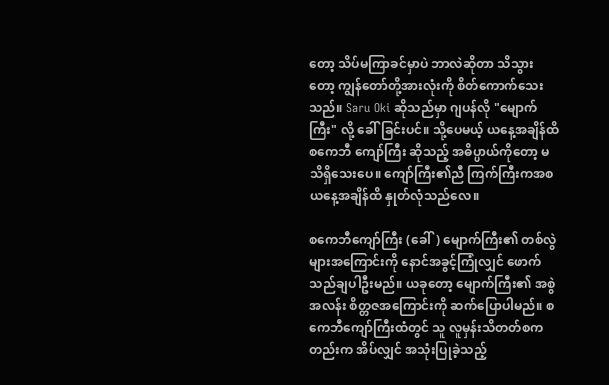တော့ သိပ်မကြာခင်မှာပဲ ဘာလဲဆိုတာ သိသွားတော့ ကျွန်တော်တို့အားလုံးကို စိတ်ကောက်သေးသည်။ Saru Oki ဆိုသည်မှာ ဂျပန်လို "မျောက်ကြီး" လို့ ခေါ်ခြင်းပင်။ သို့ပေမယ့် ယနေ့အချိန်ထိ စကေဘီ ကျော်ကြီး ဆိုသည့် အဓိပ္ပာယ်ကိုတော့ မသိရှိသေးပေ။ ကျော်ကြီး၏ညီ ကြက်ကြီးကအစ ယနေ့အချိန်ထိ နှုတ်လုံသည်လေ။

စကေဘီကျော်ကြီး (ခေါ်) မျောက်ကြီး၏ တစ်လွဲများအကြောင်းကို နောင်အခွင့်ကြုံလျှင် ဖောက်သည်ချပါဦးမည်။ ယခုတော့ မျောက်ကြီး၏ အစွဲအလန်း စိတ္တဇအကြောင်းကို ဆက်ပြောပါမည်။ စကေဘီကျော်ကြီးထံတွင် သူ လူမှန်းသိတတ်စကတည်းက အိပ်လျှင် အသုံးပြုခဲ့သည့်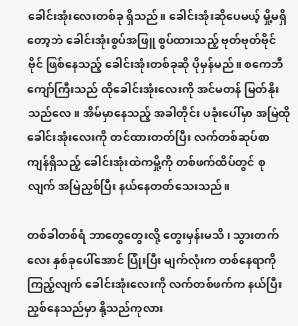ခေါင်းအုံးလေးတစ်ခု ရှိသည်။ ခေါင်းအုံးဆိုပေမယ့် မှို့မရှိတော့ဘဲ ခေါင်းအုံးစွပ်အဖြူ စွပ်ထားသည့် ဗုတ်ဗုတ်ဗိုင်ဗိုင် ဖြစ်နေသည့် ခေါင်းအုံးတစ်ခုဆို ပိုမှန်မည်။ စကေဘီကျော်ကြီးသည် ထိုခေါင်းအုံးလေးကို အင်မတန် မြတ်နိုးသည်လေ။ အိမ်မှာနေသည့် အခါတိုင်း ပခုံးပေါ်မှာ အမြဲထိုခေါင်းအုံးလေးကို တင်ထားတတ်ပြီး လက်တစ်ဆုပ်စာ ကျန်ရှိသည့် ခေါင်းအုံးထဲကမှို့ကို တစ်ဖက်ထိပ်တွင် စုလျက် အမြဲညှစ်ပြီး နယ်နေတတ်သေးသည်။

တစ်ခါတစ်ရံ ဘာတွေတွေးလို့ တွေးမှန်းမသိ၊ သွားတက်လေး နှစ်ခုပေါ်အောင် ပြုံးပြီး မျက်လုံးက တစ်နေရာကို ကြည့်လျက် ခေါင်းအုံးလေးကို လက်တစ်ဖက်က နယ်ပြီး ညှစ်နေသည်မှာ နို့သည်ကုလား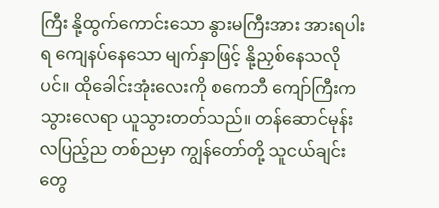ကြီး နို့ထွက်ကောင်းသော နွားမကြီးအား အားရပါးရ ကျေနပ်နေသော မျက်နှာဖြင့် နို့ညှစ်နေသလိုပင်။ ထိုခေါင်းအုံးလေးကို စကေဘီ ကျော်ကြီးက သွားလေရာ ယူသွားတတ်သည်။ တန်ဆောင်မုန်းလပြည့်ည တစ်ညမှာ ကျွန်တော်တို့ သူငယ်ချင်းတွေ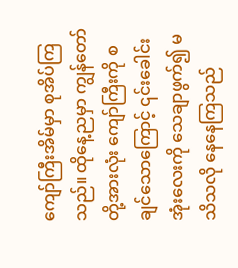ကျော်ကြီးအိမ်မှာ စုအိပ်ကြသည်။ ထိုနေ့ညမှာ ကျွန်တော်တို့အားလုံး ကျော်ကြီးကို စချင်သောကြောင့် ၎င်းခေါင်းအုံးလေးကို သေချာဖွက်၍ မသိသလို နေနေကြသည်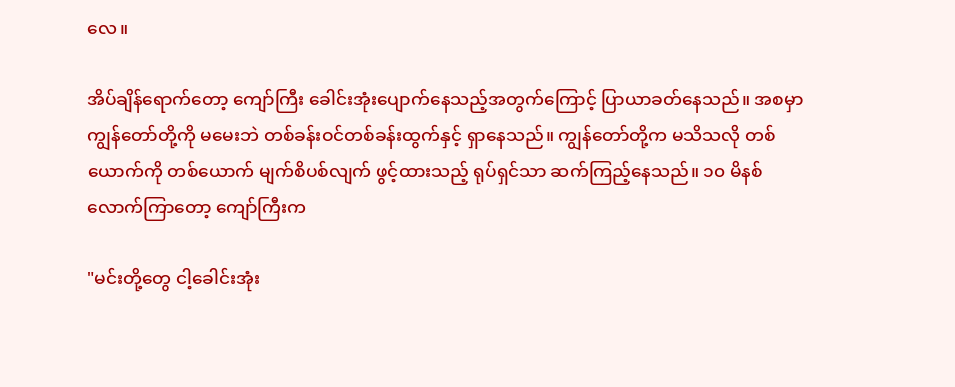လေ။

အိပ်ချိန်ရောက်တော့ ကျော်ကြီး ခေါင်းအုံးပျောက်နေသည့်အတွက်ကြောင့် ပြာယာခတ်နေသည်။ အစမှာ ကျွန်တော်တို့ကို မမေးဘဲ တစ်ခန်းဝင်တစ်ခန်းထွက်နှင့် ရှာနေသည်။ ကျွန်တော်တို့က မသိသလို တစ်ယောက်ကို တစ်ယောက် မျက်စိပစ်လျက် ဖွင့်ထားသည့် ရုပ်ရှင်သာ ဆက်ကြည့်နေသည်။ ၁၀ မိနစ်လောက်ကြာတော့ ကျော်ကြီးက

"မင်းတို့တွေ ငါ့ခေါင်းအုံး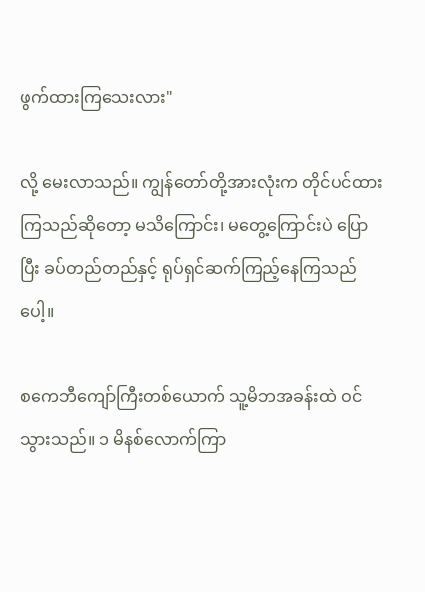ဖွက်ထားကြသေးလား"

လို့ မေးလာသည်။ ကျွန်တော်တို့အားလုံးက တိုင်ပင်ထားကြသည်ဆိုတော့ မသိကြောင်း၊ မတွေ့ကြောင်းပဲ ပြောပြီး ခပ်တည်တည်နှင့် ရုပ်ရှင်ဆက်ကြည့်နေကြသည်ပေါ့။

စကေဘီကျော်ကြီးတစ်ယောက် သူ့မိဘအခန်းထဲ ဝင်သွားသည်။ ၁ မိနစ်လောက်ကြာ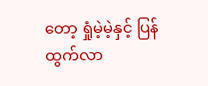တော့ ရှုံမဲ့မဲ့နှင့် ပြန်ထွက်လာ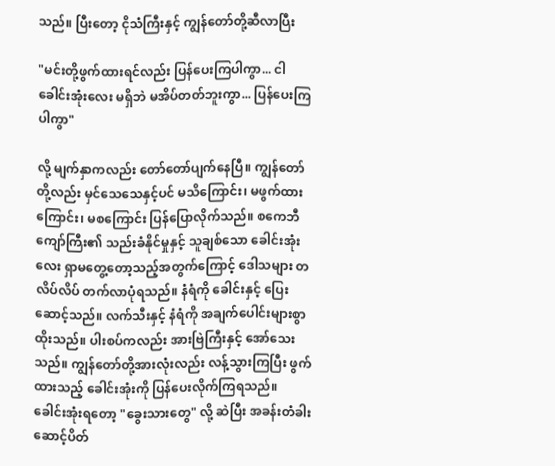သည်။ ပြီးတော့ ငိုသံကြီးနှင့် ကျွန်တော်တို့ဆီလာပြီး

"မင်းတို့ဖွက်ထားရင်လည်း ပြန်ပေးကြပါကွာ... ငါ ခေါင်းအုံးလေး မရှိဘဲ မအိပ်တတ်ဘူးကွာ... ပြန်ပေးကြပါကွာ"

လို့ မျက်နှာကလည်း တော်တော်ပျက်နေပြီ။ ကျွန်တော်တို့လည်း မှင်သေသေနှင့်ပင် မသိကြောင်း၊ မဖွက်ထားကြောင်း၊ မစကြောင်း ပြန်ပြောလိုက်သည်။ စကေဘီကျော်ကြီး၏ သည်းခံနိုင်မှုနှင့် သူချစ်သော ခေါင်းအုံးလေး ရှာမတွေ့တော့သည့်အတွက်ကြောင့် ဒေါသများ တလိပ်လိပ် တက်လာပုံရသည်။ နံရံကို ခေါင်းနှင့် ပြေးဆောင့်သည်။ လက်သီးနှင့် နံရံကို အချက်ပေါင်းများစွာ ထိုးသည်။ ပါးစပ်ကလည်း အားဗြဲကြီးနှင့် အော်သေးသည်။ ကျွန်တော်တို့အားလုံးလည်း လန့်သွားကြပြီး ဖွက်ထားသည့် ခေါင်းအုံးကို ပြန်ပေးလိုက်ကြရသည်။ ခေါင်းအုံးရတော့ "ခွေးသားတွေ" လို့ ဆဲပြီး အခန်းတံခါး ဆောင့်ပိတ်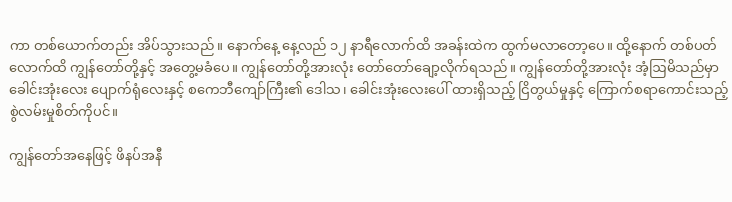ကာ တစ်ယောက်တည်း အိပ်သွားသည်။ နောက်နေ့ နေ့လည် ၁၂ နာရီလောက်ထိ အခန်းထဲက ထွက်မလာတော့ပေ။ ထို့နောက် တစ်ပတ်လောက်ထိ ကျွန်တော်တို့နှင့် အတွေ့မခံပေ။ ကျွန်တော်တို့အားလုံး တော်တော်ချော့လိုက်ရသည်။ ကျွန်တော်တို့အားလုံး အံ့ဩမိသည်မှာ ခေါင်းအုံးလေး ပျောက်ရုံလေးနှင့် စကေဘီကျော်ကြီး၏ ဒေါသ၊ ခေါင်းအုံးလေးပေါ် ထားရှိသည့် ငြိတွယ်မှုနှင့် ကြောက်စရာကောင်းသည့် စွဲလမ်းမှုစိတ်ကိုပင်။

ကျွန်တော်အနေဖြင့် ဖိနပ်အနီ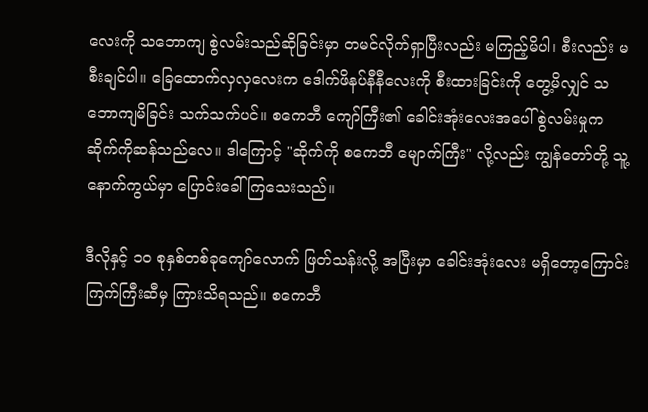လေးကို သဘောကျ စွဲလမ်းသည်ဆိုခြင်းမှာ တမင်လိုက်ရှာပြီးလည်း မကြည့်မိပါ၊ စီးလည်း မစီးချင်ပါ။ ခြေထောက်လှလှလေးက ဒေါက်ဖိနပ်နီနီလေးကို စီးထားခြင်းကို တွေ့မိလျှင် သဘောကျမိခြင်း သက်သက်ပင်။ စကေဘီ ကျော်ကြီး၏ ခေါင်းအုံးလေးအပေါ် စွဲလမ်းမှုက ဆိုက်ကိုဆန်သည်လေ။ ဒါကြောင့် "ဆိုက်ကို စကေဘီ မျောက်ကြီး" လို့လည်း ကျွန်တော်တို့ သူ့နောက်ကွယ်မှာ ပြောင်းခေါ်ကြသေးသည်။

ဒီလိုနှင့် ၁၀ စုနှစ်တစ်ခုကျော်လောက် ဖြတ်သန်းလို့ အပြီးမှာ ခေါင်းအုံးလေး မရှိတော့ကြောင်း ကြက်ကြီးဆီမှ ကြားသိရသည်။ စကေဘီ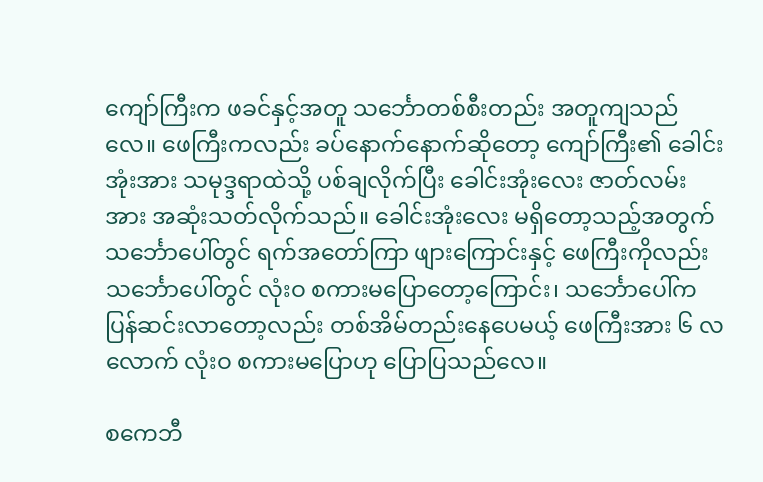ကျော်ကြီးက ဖခင်နှင့်အတူ သင်္ဘောတစ်စီးတည်း အတူကျသည်လေ။ ဖေကြီးကလည်း ခပ်နောက်နောက်ဆိုတော့ ကျော်ကြီး၏ ခေါင်းအုံးအား သမုဒ္ဒရာထဲသို့ ပစ်ချလိုက်ပြီး ခေါင်းအုံးလေး ဇာတ်လမ်းအား အဆုံးသတ်လိုက်သည်။ ခေါင်းအုံးလေး မရှိတော့သည့်အတွက် သင်္ဘောပေါ်တွင် ရက်အတော်ကြာ ဖျားကြောင်းနှင့် ဖေကြီးကိုလည်း သင်္ဘောပေါ်တွင် လုံးဝ စကားမပြောတော့ကြောင်း၊ သင်္ဘောပေါ်က ပြန်ဆင်းလာတော့လည်း တစ်အိမ်တည်းနေပေမယ့် ဖေကြီးအား ၆ လလောက် လုံးဝ စကားမပြောဟု ပြောပြသည်လေ။

စကေဘီ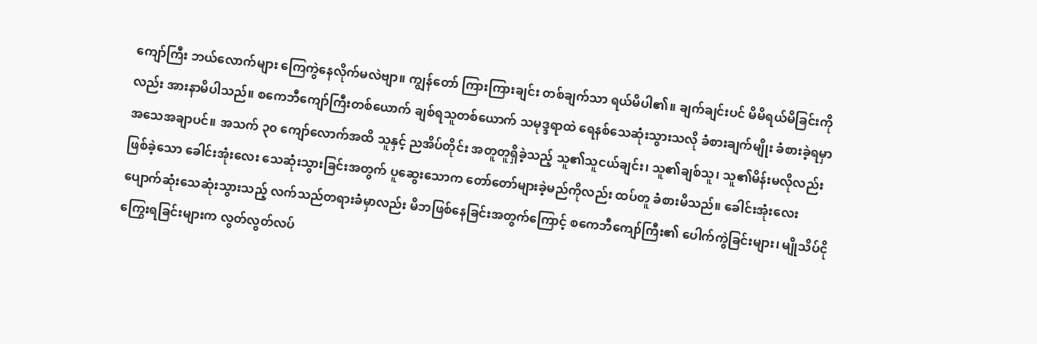ကျော်ကြီး ဘယ်လောက်များ ကြေကွဲနေလိုက်မလဲဗျာ။ ကျွန်တော် ကြားကြားချင်း တစ်ချက်သာ ရယ်မိပါ၏။ ချက်ချင်းပင် မိမိရယ်မိခြင်းကိုလည်း အားနာမိပါသည်။ စကေဘီကျော်ကြီးတစ်ယောက် ချစ်ရသူတစ်ယောက် သမုဒ္ဒရာထဲ ရေနစ်သေဆုံးသွားသလို ခံစားချက်မျိုး ခံစားခဲ့ရမှာ အသေအချာပင်။ အသက် ၃၀ ကျော်လောက်အထိ သူနှင့် ညအိပ်တိုင်း အတူတူရှိခဲ့သည့် သူ၏သူငယ်ချင်း၊ သူ၏ချစ်သူ၊ သူ၏မိန်းမလိုလည်း ဖြစ်ခဲ့သော ခေါင်းအုံးလေး သေဆုံးသွားခြင်းအတွက် ပူဆွေးသောက တော်တော်များခဲ့မည်ကိုလည်း ထပ်တူ ခံစားမိသည်။ ခေါင်းအုံးလေး ပျောက်ဆုံးသေဆုံးသွားသည့် လက်သည်တရားခံမှာလည်း မိဘဖြစ်နေခြင်းအတွက်ကြောင့် စကေဘီကျော်ကြီး၏ ပေါက်ကွဲခြင်းများ၊ မျိုသိပ်ငိုကြွေးရခြင်းများက လွတ်လွတ်လပ်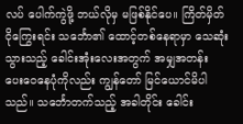လပ် ပေါက်ကွဲဖို့ ဘယ်လိုမှ မဖြစ်နိုင်ပေ။ ကြိတ်မှိတ်ငိုကြွေးရင်း သင်္ဘော၏ ထောင့်တစ်နေရာမှာ သေဆုံးသွားသည့် ခေါင်းအုံးလေးအတွက် အမျှအတန်း ပေးဝေနေပုံကိုလည်း ကျွန်တော် မြင်ယောင်မိပါသည်။ သင်္ဘောတက်သည့် အခါတိုင်း ခေါင်း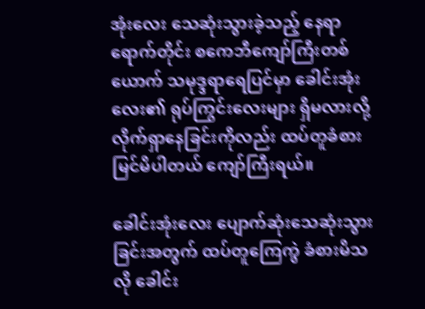အုံးလေး သေဆုံးသွားခဲ့သည့် နေရာရောက်တိုင်း စကေဘီကျော်ကြီးတစ်ယောက် သမုဒ္ဒရာရေပြင်မှာ ခေါင်းအုံးလေး၏ ရုပ်ကြွင်းလေးများ ရှိမလားလို့ လိုက်ရှာနေခြင်းကိုလည်း ထပ်တူခံစား မြင်မိပါတယ် ကျော်ကြီးရယ်။

ခေါင်းအုံးလေး ပျောက်ဆုံးသေဆုံးသွားခြင်းအတွက် ထပ်တူကြေကွဲ ခံစားမိသလို ခေါင်း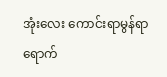အုံးလေး ကောင်းရာမွန်ရာ ရောက်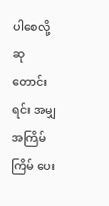ပါစေလို့ ဆုတောင်းရင်း အမျှ အကြိမ်ကြိမ် ပေး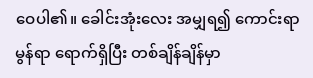ဝေပါ၏။ ခေါင်းအုံးလေး အမျှရ၍ ကောင်းရာမွန်ရာ ရောက်ရှိပြီး တစ်ချိန်ချိန်မှာ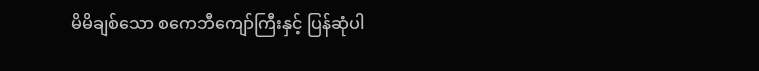မိမိချစ်သော စကေဘီကျော်ကြီးနှင့် ပြန်ဆုံပါ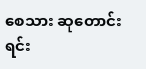စေသား ဆုတောင်းရင်း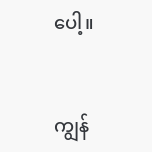ပေါ့။


ကျွန်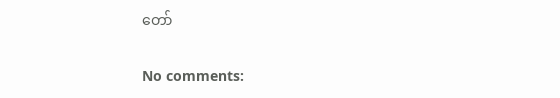တော်

No comments: